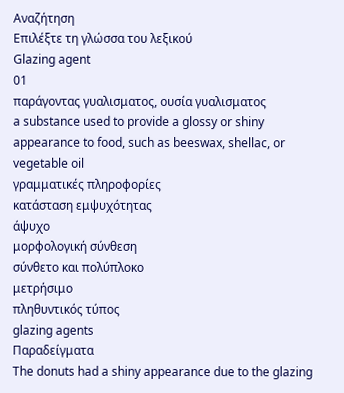Αναζήτηση
Επιλέξτε τη γλώσσα του λεξικού
Glazing agent
01
παράγοντας γυαλισματος, ουσία γυαλισματος
a substance used to provide a glossy or shiny appearance to food, such as beeswax, shellac, or vegetable oil
γραμματικές πληροφορίες
κατάσταση εμψυχότητας
άψυχο
μορφολογική σύνθεση
σύνθετο και πολύπλοκο
μετρήσιμο
πληθυντικός τύπος
glazing agents
Παραδείγματα
The donuts had a shiny appearance due to the glazing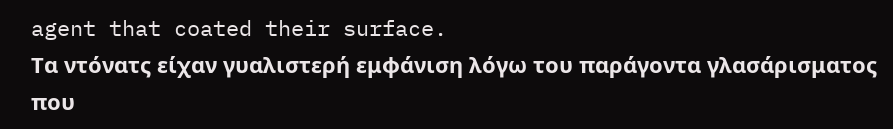agent that coated their surface.
Τα ντόνατς είχαν γυαλιστερή εμφάνιση λόγω του παράγοντα γλασάρισματος που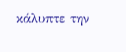κάλυπτε την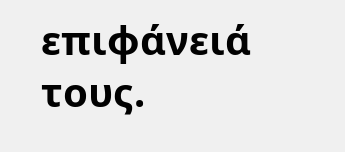επιφάνειά τους.